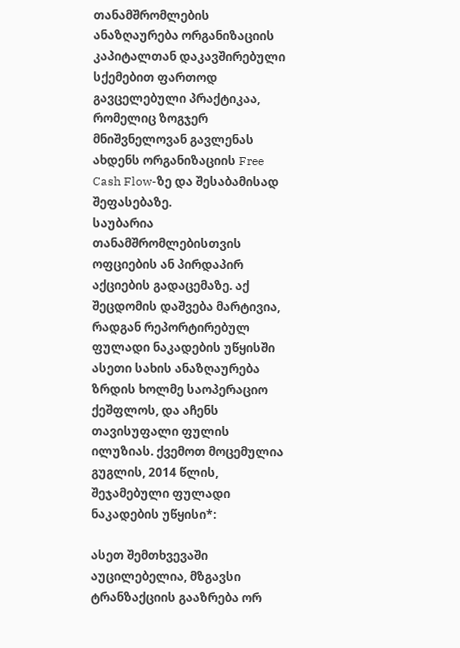თანამშრომლების ანაზღაურება ორგანიზაციის კაპიტალთან დაკავშირებული სქემებით ფართოდ გავცელებული პრაქტიკაა, რომელიც ზოგჯერ მნიშვნელოვან გავლენას ახდენს ორგანიზაციის Free Cash Flow-ზე და შესაბამისად შეფასებაზე.
საუბარია თანამშრომლებისთვის ოფციების ან პირდაპირ აქციების გადაცემაზე. აქ შეცდომის დაშვება მარტივია, რადგან რეპორტირებულ ფულადი ნაკადების უწყისში ასეთი სახის ანაზღაურება ზრდის ხოლმე საოპერაციო ქეშფლოს, და აჩენს თავისუფალი ფულის ილუზიას. ქვემოთ მოცემულია გუგლის, 2014 წლის, შეჯამებული ფულადი ნაკადების უწყისი*:

ასეთ შემთხვევაში აუცილებელია, მზგავსი ტრანზაქციის გააზრება ორ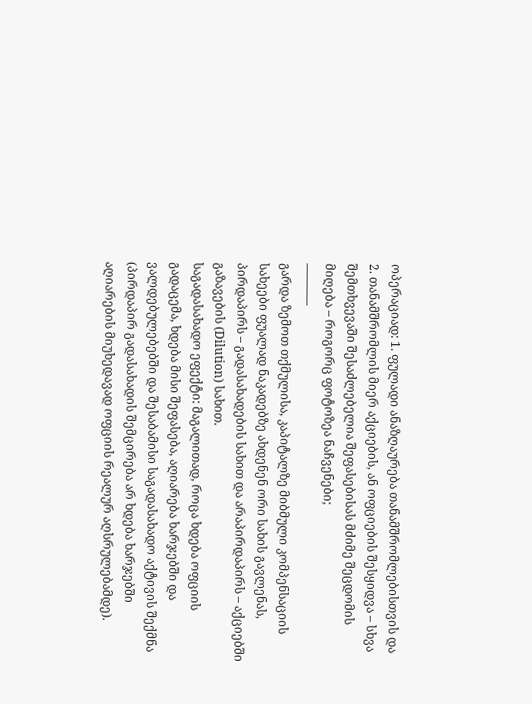ოპერაციად: 1. ფულადი ანაზღაურება თანამშრომლებისთვის და 2. თანამშრომლის მიერ აქციების, ან ოფციების შესყიდვა – სხვა შემთხვევაში შესაძლებელია შეფასებისას მძიმე შეცდომის მიღება – როგორც ფოტოზეა ნაჩვენები;
———–
გარდა ზემოთ თქმულისა, კაპიტალზე მიბმული კომპენსაციის სახეები ფუალად ნაკადებზე ახდენენ ორი სახის გავლენას, პირდაპირს – გადასახადების სახით და არაპირდაპირს – აქციებში გაზავების (Dilution) სახით.
საგადასახადო ეფექტი: მაგალითად, როცა ხდება ოფციის გადაცემა, ხდება მისი შეფასება, აღიარება ხარჯებში და ვალდებულებებში და შესაბამისი საგადასახადო აქტივის შექმნა (პირდაპირ გადასახადის შემცირება არ ხდება ხარჯებში აღიარების მიუხედავად ოფციის რეალურ აღსრულებამდე).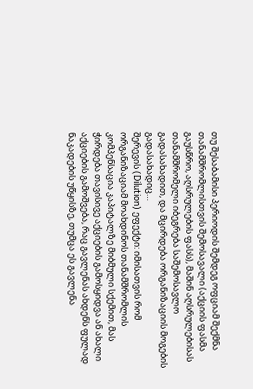თუ შესაბამისი პერიოდის შემდეგ ოფციამ შექმნა თანამშრომლისთვის შემოსავალი (აქციის ფასმა გაუსწრო, აღსრულების ფასს), მაშინ აღსრულებისას თანამშრომელი იბეგრება საშემოსავლო გადასახადით, და მცირდება ორგანიზაციის მოგების გადასახადიც…
შერევის (Dilution) ეფექტი: იმისათვის რომ ორგანიზაციამ მოახდინოს თანამშრომლის კომპენსაცია კაპიტალზე მიბმული სქემით, მას ჭირდება თავისივე აქციების გამოსყიდვა ან ახალი აქციების გამოშვება, რაც გავლენას ახდენს ფულად ნაკადების უწყისზე, თუმცა ეს გავლენა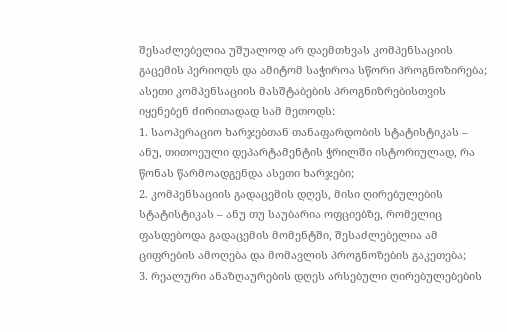შესაძლებელია უშუალოდ არ დაემთხვას კომპენსაციის გაცემის პერიოდს და ამიტომ საჭიროა სწორი პროგნოზირება;
ასეთი კომპენსაციის მასშტაბების პროგნიზრებისთვის იყენებენ ძირითადად სამ მეთოდს:
1. საოპერაციო ხარჯებთან თანაფარდობის სტატისტიკას – ანუ, თითოეული დეპარტამენტის ჭრილში ისტორიულად, რა წონას წარმოადგენდა ასეთი ხარჯები;
2. კომპენსაციის გადაცემის დღეს, მისი ღირებულების სტატისტიკას – ანუ თუ საუბარია ოფციებზე, რომელიც ფასდებოდა გადაცემის მომენტში, შესაძლებელია ამ ციფრების ამოღება და მომავლის პროგნოზების გაკეთება;
3. რეალური ანაზღაურების დღეს არსებული ღირებულებების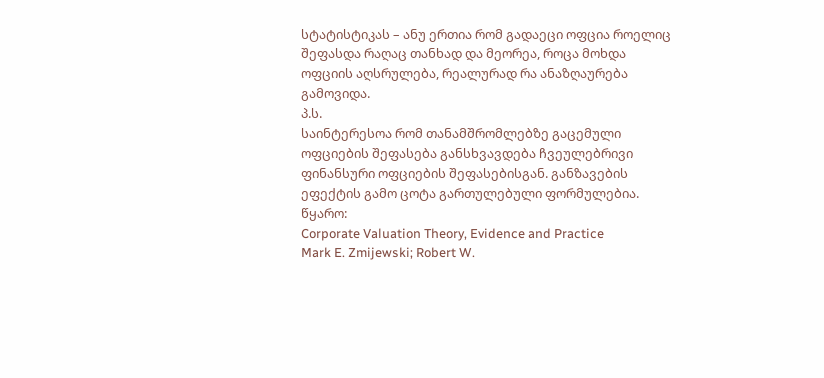სტატისტიკას – ანუ ერთია რომ გადაეცი ოფცია როელიც შეფასდა რაღაც თანხად და მეორეა, როცა მოხდა ოფციის აღსრულება, რეალურად რა ანაზღაურება გამოვიდა.
პ.ს.
საინტერესოა რომ თანამშრომლებზე გაცემული ოფციების შეფასება განსხვავდება ჩვეულებრივი ფინანსური ოფციების შეფასებისგან. განზავების ეფექტის გამო ცოტა გართულებული ფორმულებია.
წყარო:
Corporate Valuation Theory, Evidence and Practice
Mark E. Zmijewski; Robert W.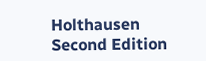Holthausen
Second Edition